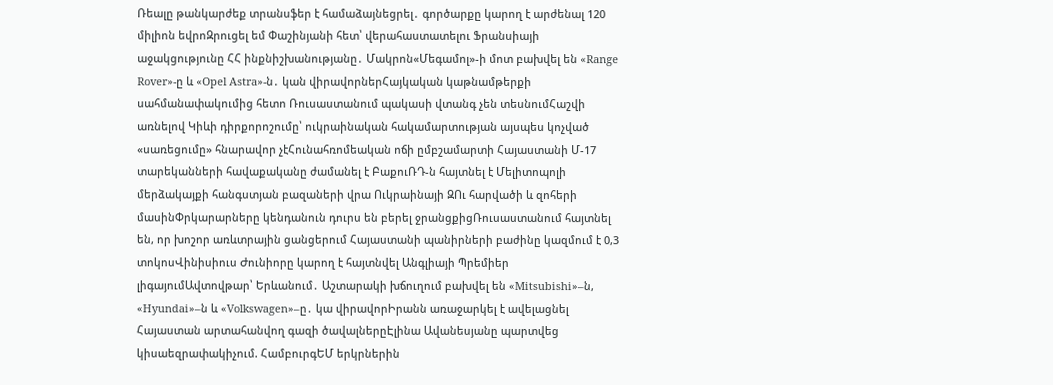Ռեալը թանկարժեք տրանսֆեր է համաձայնեցրել․ գործարքը կարող է արժենալ 120 միլիոն եվրոԶրուցել եմ Փաշինյանի հետ՝ վերահաստատելու Ֆրանսիայի աջակցությունը ՀՀ ինքնիշխանությանը․ Մակրոն«Մեգամոլ»-ի մոտ բախվել են «Range Rover»-ը և «Opel Astra»-ն․ կան վիրավորներՀայկական կաթնամթերքի սահմանափակումից հետո Ռուսաստանում պակասի վտանգ չեն տեսնումՀաշվի առնելով Կիևի դիրքորոշումը՝ ուկրաինական հակամարտության այսպես կոչված «սառեցումը» հնարավոր չէՀունահռոմեական ոճի ըմբշամարտի Հայաստանի Մ-17 տարեկանների հավաքականը ժամանել է ԲաքուՌԴ-ն հայտնել է Մելիտոպոլի մերձակայքի հանգստյան բազաների վրա Ուկրաինայի ԶՈւ հարվածի և զոհերի մասինՓրկարարները կենդանուն դուրս են բերել ջրանցքիցՌուսաստանում հայտնել են, որ խոշոր առևտրային ցանցերում Հայաստանի պանիրների բաժինը կազմում է 0,3 տոկոսՎինիսիուս Ժունիորը կարող է հայտնվել Անգլիայի Պրեմիեր լիգայումԱվտովթար՝ Երևանում․ Աշտարակի խճուղում բախվել են «Mitsubishi»–ն, «Hyundai»–ն և «Volkswagen»–ը․ կա վիրավորԻրանն առաջարկել է ավելացնել Հայաստան արտահանվող գազի ծավալներըԷլինա Ավանեսյանը պարտվեց կիսաեզրափակիչում. ՀամբուրգԵՄ երկրներին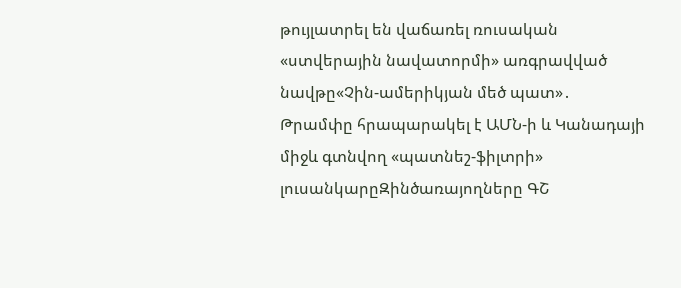թույլատրել են վաճառել ռուսական «ստվերային նավատորմի» առգրավված նավթը«Չին-ամերիկյան մեծ պատ»․ Թրամփը հրապարակել է ԱՄՆ-ի և Կանադայի միջև գտնվող «պատնեշ-ֆիլտրի» լուսանկարըԶինծառայողները ԳՇ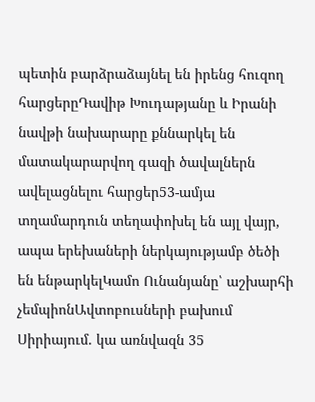պետին բարձրաձայնել են իրենց հուզող հարցերըԴավիթ Խուդաթյանը և Իրանի նավթի նախարարը քննարկել են մատակարարվող գազի ծավալներն ավելացնելու հարցեր53-ամյա տղամարդուն տեղափոխել են այլ վայր, ապա երեխաների ներկայությամբ ծեծի են ենթարկելԿամո Ունանյանը՝ աշխարհի չեմպիոնԱվտոբուսների բախում Սիրիայում. կա առնվազն 35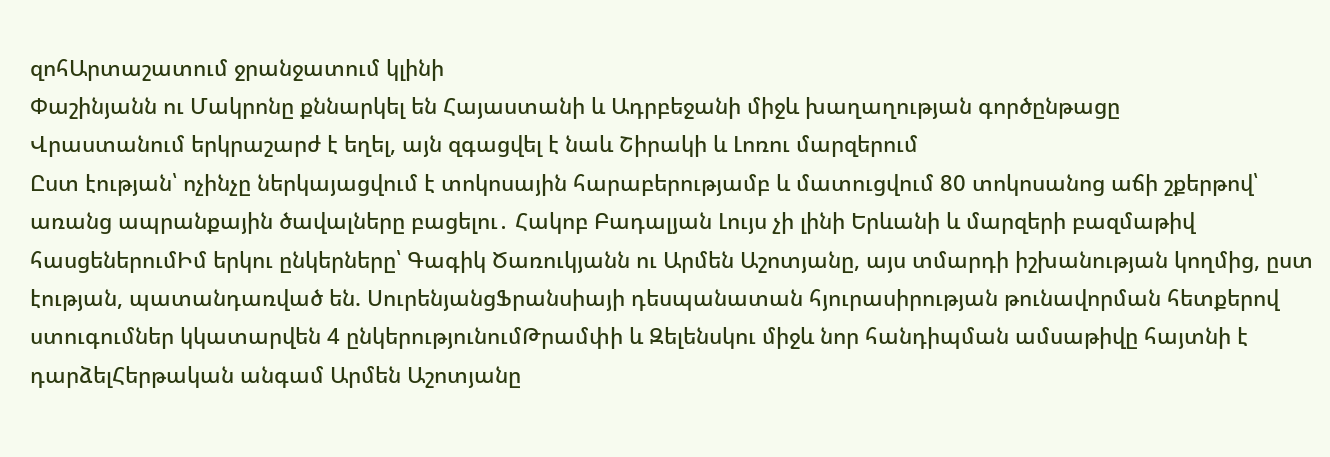զոհԱրտաշատում ջրանջատում կլինի
Փաշինյանն ու Մակրոնը քննարկել են Հայաստանի և Ադրբեջանի միջև խաղաղության գործընթացը
Վրաստանում երկրաշարժ է եղել, այն զգացվել է նաև Շիրակի և Լոռու մարզերում
Ըստ էության՝ ոչինչը ներկայացվում է տոկոսային հարաբերությամբ և մատուցվում 80 տոկոսանոց աճի շքերթով՝ առանց ապրանքային ծավալները բացելու․ Հակոբ Բադալյան Լույս չի լինի Երևանի և մարզերի բազմաթիվ հասցեներումԻմ երկու ընկերները՝ Գագիկ Ծառուկյանն ու Արմեն Աշոտյանը, այս տմարդի իշխանության կողմից, ըստ էության, պատանդառված են. ՍուրենյանցՖրանսիայի դեսպանատան հյուրասիրության թունավորման հետքերով ստուգումներ կկատարվեն 4 ընկերությունումԹրամփի և Զելենսկու միջև նոր հանդիպման ամսաթիվը հայտնի է դարձելՀերթական անգամ Արմեն Աշոտյանը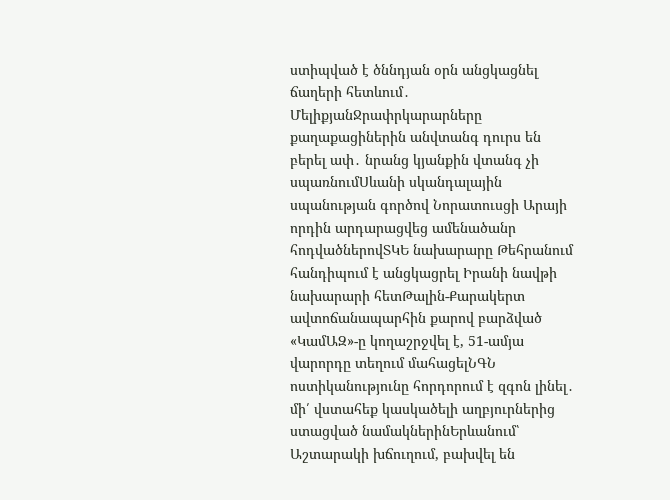ստիպված է ծննդյան օրն անցկացնել ճաղերի հետևում․ ՄելիքյանՋրափրկարարները քաղաքացիներին անվտանգ դուրս են բերել ափ․ նրանց կյանքին վտանգ չի սպառնումՍևանի սկանդալային սպանության գործով Նորատուսցի Արայի որդին արդարացվեց ամենածանր հոդվածներովՏԿԵ նախարարը Թեհրանում հանդիպում է անցկացրել Իրանի նավթի նախարարի հետԹալին-Քարակերտ ավտոճանապարհին քարով բարձված «ԿամԱԶ»-ը կողաշրջվել է, 51-ամյա վարորդը տեղում մահացելՆԳՆ ոստիկանությունը հորդորում է զգոն լինել․ մի՛ վստահեք կասկածելի աղբյուրներից ստացված նամակներինԵրևանում՝ Աշտարակի խճուղում, բախվել են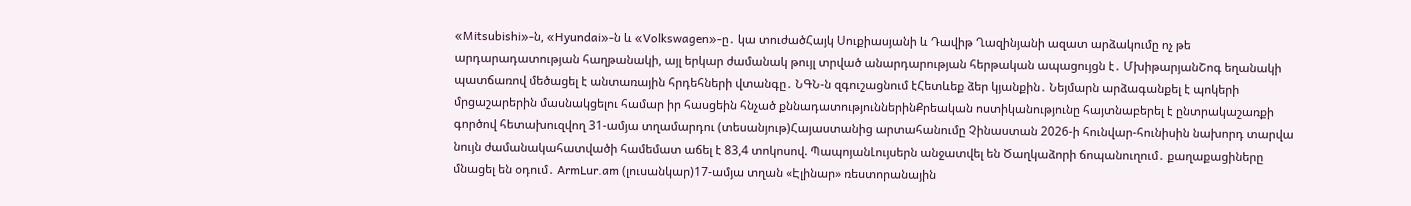«Mitsubishi»-ն, «Hyundai»-ն և «Volkswagen»-ը․ կա տուժածՀայկ Սուքիասյանի և Դավիթ Ղազինյանի ազատ արձակումը ոչ թե արդարադատության հաղթանակի, այլ երկար ժամանակ թույլ տրված անարդարության հերթական ապացույցն է․ ՄխիթարյանՇոգ եղանակի պատճառով մեծացել է անտառային հրդեհների վտանգը․ ՆԳՆ-ն զգուշացնում էՀետևեք ձեր կյանքին․ Նեյմարն արձագանքել է պոկերի մրցաշարերին մասնակցելու համար իր հասցեին հնչած քննադատություններինՔրեական ոստիկանությունը հայտնաբերել է ընտրակաշառքի գործով հետախուզվող 31-ամյա տղամարդու (տեսանյութ)Հայաստանից արտահանումը Չինաստան 2026-ի հունվար-հունիսին նախորդ տարվա նույն ժամանակահատվածի համեմատ աճել է 83,4 տոկոսով. ՊապոյանԼույսերն անջատվել են Ծաղկաձորի ճոպանուղում․ քաղաքացիները մնացել են օդում․ ArmLur.am (լուսանկար)17-ամյա տղան «Էլինար» ռեստորանային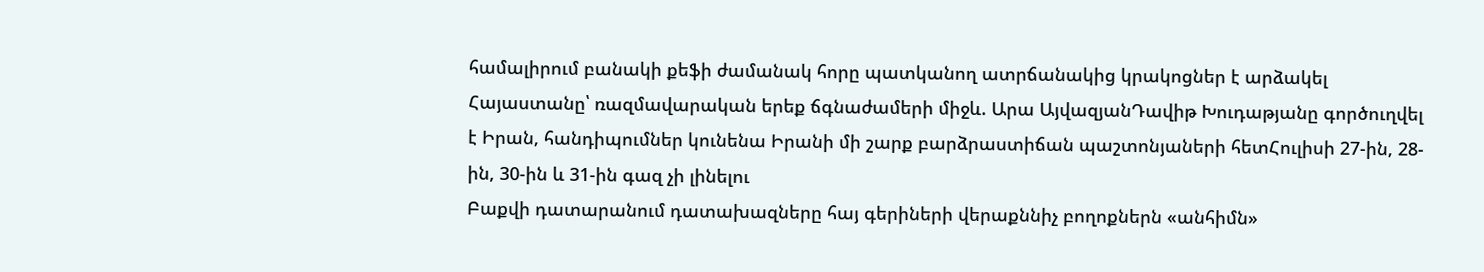համալիրում բանակի քեֆի ժամանակ հորը պատկանող ատրճանակից կրակոցներ է արձակել Հայաստանը՝ ռազմավարական երեք ճգնաժամերի միջև. Արա ԱյվազյանԴավիթ Խուդաթյանը գործուղվել է Իրան, հանդիպումներ կունենա Իրանի մի շարք բարձրաստիճան պաշտոնյաների հետՀուլիսի 27-ին, 28-ին, 30-ին և 31-ին գազ չի լինելու
Բաքվի դատարանում դատախազները հայ գերիների վերաքննիչ բողոքներն «անհիմն»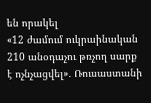են որակել
«12 ժամում ուկրաինական 210 անօդաչու թռչող սարք է ոչնչացվել»․ Ռուսաստանի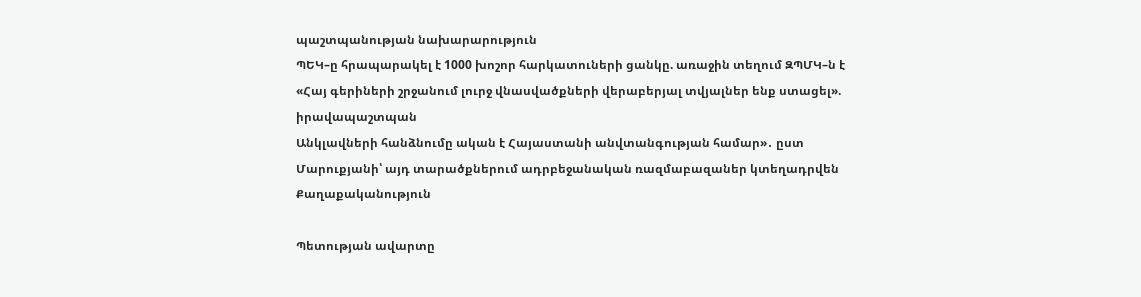պաշտպանության նախարարություն
ՊԵԿ–ը հրապարակել է 1000 խոշոր հարկատուների ցանկը. առաջին տեղում ԶՊՄԿ–ն է
«Հայ գերիների շրջանում լուրջ վնասվածքների վերաբերյալ տվյալներ ենք ստացել». իրավապաշտպան
Անկլավների հանձնումը ական է Հայաստանի անվտանգության համար»․ ըստ Մարուքյանի՝ այդ տարածքներում ադրբեջանական ռազմաբազաներ կտեղադրվեն
Քաղաքականություն

Պետության ավարտը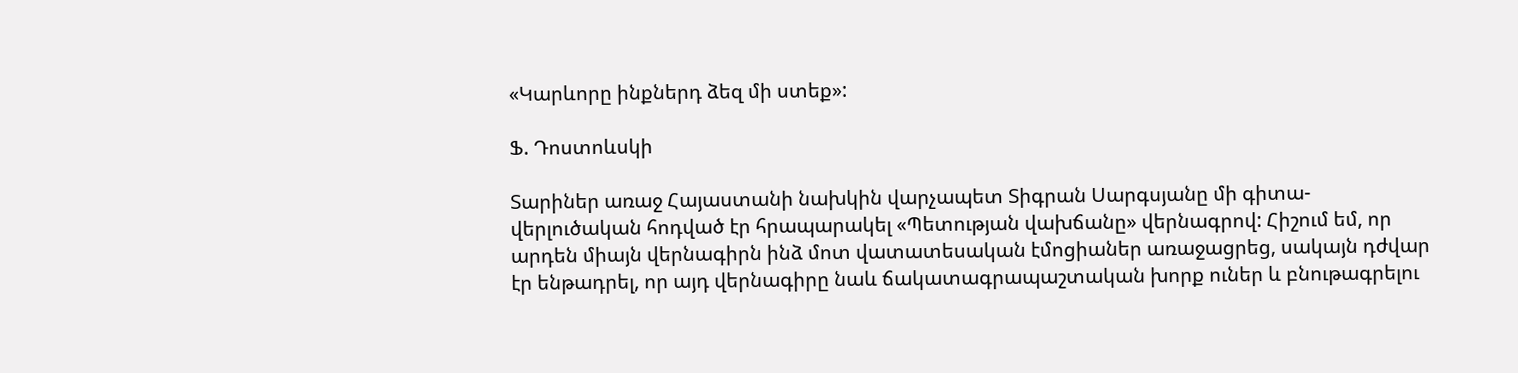«Կարևորը ինքներդ ձեզ մի ստեք»:

Ֆ. Դոստոևսկի

Տարիներ առաջ Հայաստանի նախկին վարչապետ Տիգրան Սարգսյանը մի գիտա-վերլուծական հոդված էր հրապարակել «Պետության վախճանը» վերնագրով: Հիշում եմ, որ արդեն միայն վերնագիրն ինձ մոտ վատատեսական էմոցիաներ առաջացրեց, սակայն դժվար էր ենթադրել, որ այդ վերնագիրը նաև ճակատագրապաշտական խորք ուներ և բնութագրելու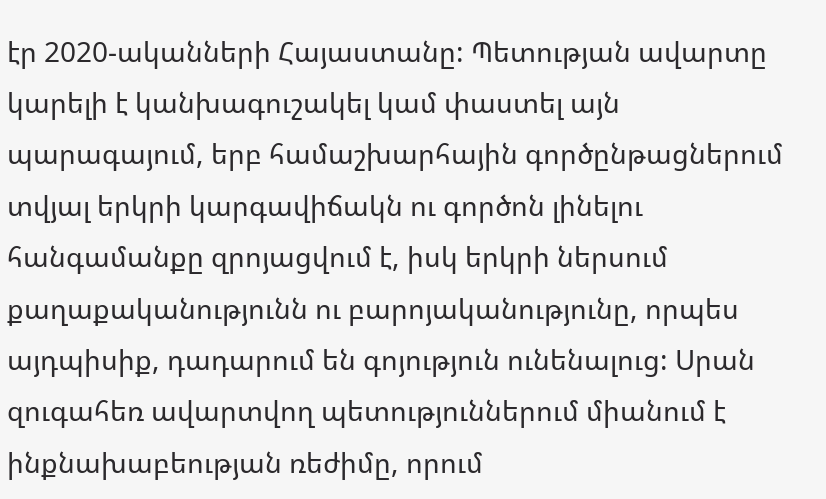էր 2020-ականների Հայաստանը: Պետության ավարտը կարելի է կանխագուշակել կամ փաստել այն պարագայում, երբ համաշխարհային գործընթացներում տվյալ երկրի կարգավիճակն ու գործոն լինելու հանգամանքը զրոյացվում է, իսկ երկրի ներսում քաղաքականությունն ու բարոյականությունը, որպես այդպիսիք, դադարում են գոյություն ունենալուց: Սրան զուգահեռ ավարտվող պետություններում միանում է ինքնախաբեության ռեժիմը, որում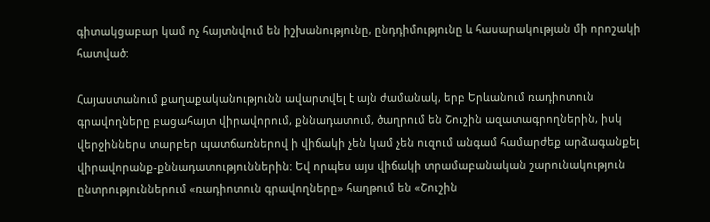գիտակցաբար կամ ոչ հայտնվում են իշխանությունը, ընդդիմությունը և հասարակության մի որոշակի հատված:

Հայաստանում քաղաքականությունն ավարտվել է այն ժամանակ, երբ Երևանում ռադիոտուն գրավողները բացահայտ վիրավորում, քննադատում, ծաղրում են Շուշին ազատագրողներին, իսկ վերջիններս տարբեր պատճառներով ի վիճակի չեն կամ չեն ուզում անգամ համարժեք արձագանքել վիրավորանք-քննադատություններին: Եվ որպես այս վիճակի տրամաբանական շարունակություն ընտրություններում «ռադիոտուն գրավողները» հաղթում են «Շուշին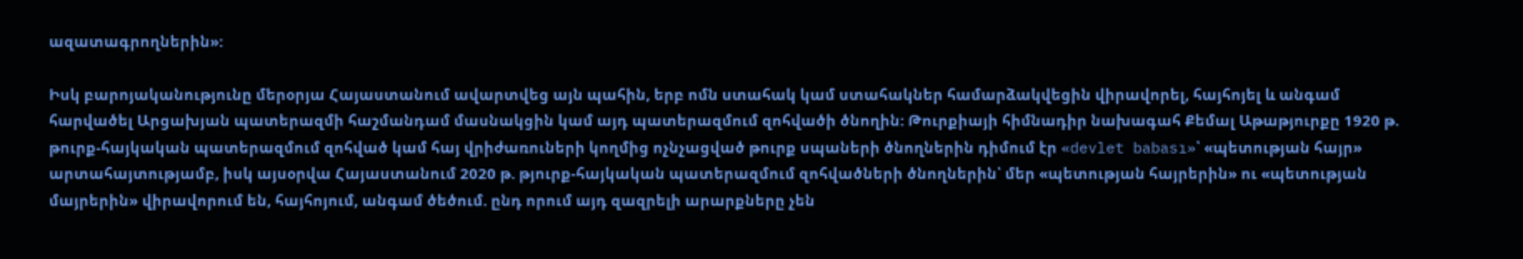ազատագրողներին»:

Իսկ բարոյականությունը մերօրյա Հայաստանում ավարտվեց այն պահին, երբ ոմն ստահակ կամ ստահակներ համարձակվեցին վիրավորել, հայհոյել և անգամ հարվածել Արցախյան պատերազմի հաշմանդամ մասնակցին կամ այդ պատերազմում զոհվածի ծնողին: Թուրքիայի հիմնադիր նախագահ Քեմալ Աթաթյուրքը 1920 թ. թուրք-հայկական պատերազմում զոհված կամ հայ վրիժառուների կողմից ոչնչացված թուրք սպաների ծնողներին դիմում էր «devlet babası»՝ «պետության հայր» արտահայտությամբ, իսկ այսօրվա Հայաստանում 2020 թ. թյուրք-հայկական պատերազմում զոհվածների ծնողներին՝ մեր «պետության հայրերին» ու «պետության մայրերին» վիրավորում են, հայհոյում, անգամ ծեծում. ընդ որում այդ զազրելի արարքները չեն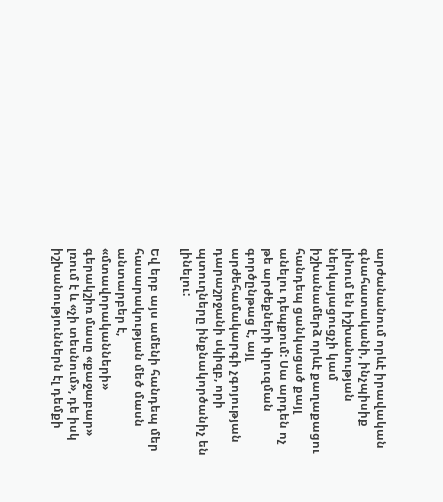արժանանում որևէ իրավական գնահատականի, ինչպիսիք լինում են իշխանության ներկայացուցչի կամ իշխանամերձ որևէ քաղաքացու հանդեպ ցանկացած քայլ անելու դեպքում: Սա արդեն ոչ թե արժեքների փլուզման գործընթաց է, այլ արժեհամակարգի չգոյության դարաշրջանի սկիզբ, որի պտուղները ինքնակործանիչ են լինելու:

Եվ երբ այս ամենի հանդեպ մեր հասարակության մեծ մասն անտարբեր է, «մտավորականների» գերակշիռ մասը «քաջաբար» լռում է և «չի տեսնում», դե իսկ իշխանություններն էլ դեմքի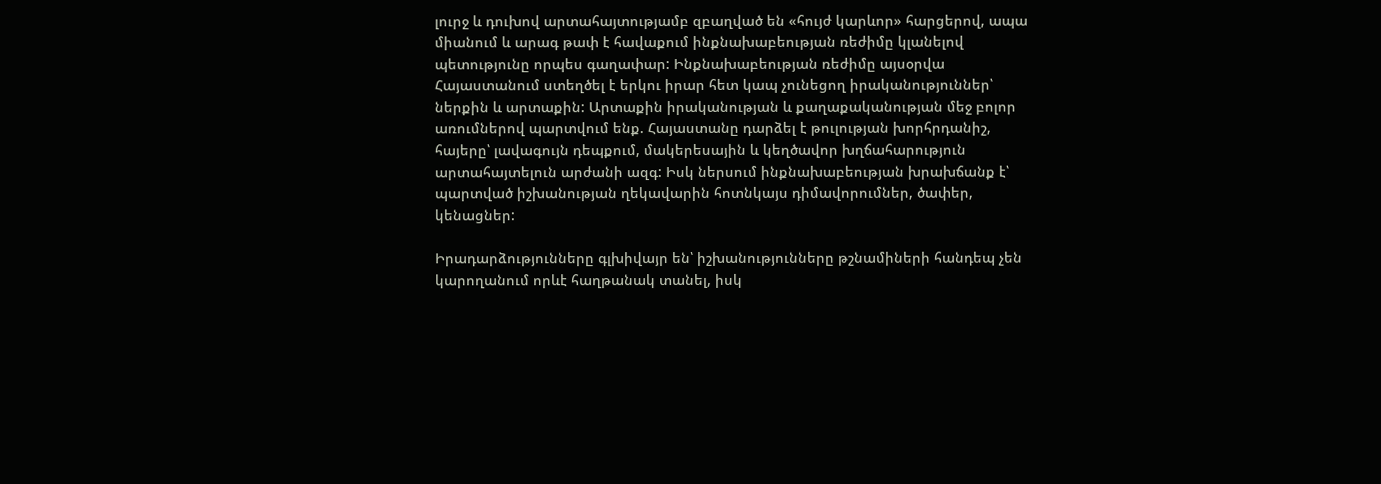լուրջ և դուխով արտահայտությամբ զբաղված են «հույժ կարևոր» հարցերով, ապա միանում և արագ թափ է հավաքում ինքնախաբեության ռեժիմը կլանելով պետությունը որպես գաղափար: Ինքնախաբեության ռեժիմը այսօրվա Հայաստանում ստեղծել է երկու իրար հետ կապ չունեցող իրականություններ՝ ներքին և արտաքին: Արտաքին իրականության և քաղաքականության մեջ բոլոր առումներով պարտվում ենք. Հայաստանը դարձել է թուլության խորհրդանիշ, հայերը՝ լավագույն դեպքում, մակերեսային և կեղծավոր խղճահարություն արտահայտելուն արժանի ազգ: Իսկ ներսում ինքնախաբեության խրախճանք է՝ պարտված իշխանության ղեկավարին հոտնկայս դիմավորումներ, ծափեր, կենացներ:

Իրադարձությունները գլխիվայր են՝ իշխանությունները թշնամիների հանդեպ չեն կարողանում որևէ հաղթանակ տանել, իսկ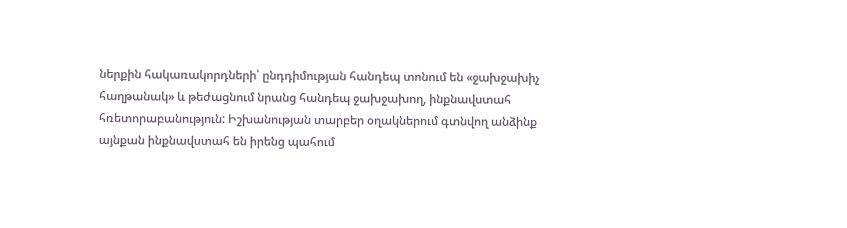ներքին հակառակորդների՝ ընդդիմության հանդեպ տոնում են «ջախջախիչ հաղթանակ» և թեժացնում նրանց հանդեպ ջախջախող, ինքնավստահ հռետորաբանություն: Իշխանության տարբեր օղակներում գտնվող անձինք այնքան ինքնավստահ են իրենց պահում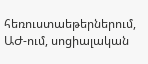հեռուստաեթերներում, ԱԺ-ում, սոցիալական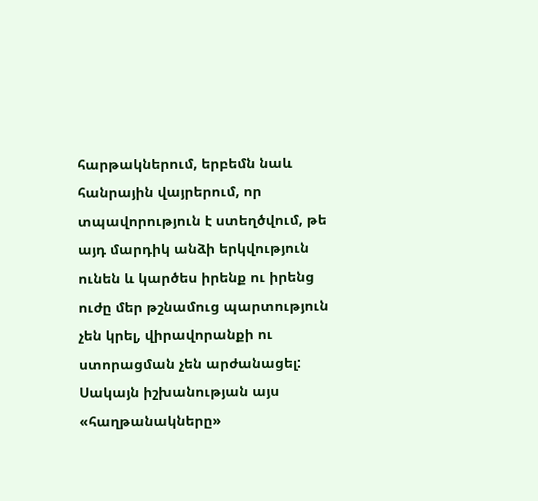հարթակներում, երբեմն նաև հանրային վայրերում, որ տպավորություն է ստեղծվում, թե այդ մարդիկ անձի երկվություն ունեն և կարծես իրենք ու իրենց ուժը մեր թշնամուց պարտություն չեն կրել, վիրավորանքի ու ստորացման չեն արժանացել: Սակայն իշխանության այս «հաղթանակները»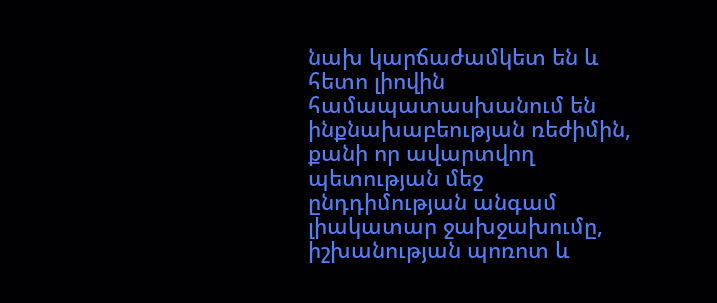նախ կարճաժամկետ են և հետո լիովին համապատասխանում են ինքնախաբեության ռեժիմին, քանի որ ավարտվող պետության մեջ ընդդիմության անգամ լիակատար ջախջախումը, իշխանության պոռոտ և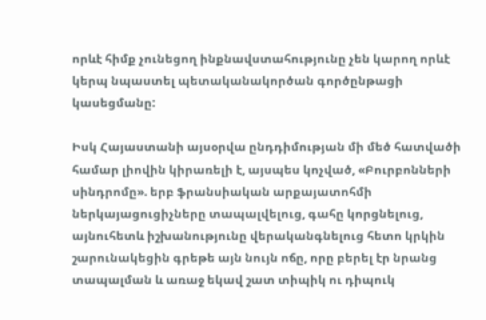որևէ հիմք չունեցող ինքնավստահությունը չեն կարող որևէ կերպ նպաստել պետականակործան գործընթացի կասեցմանը:

Իսկ Հայաստանի այսօրվա ընդդիմության մի մեծ հատվածի համար լիովին կիրառելի է, այսպես կոչված, «Բուրբոնների սինդրոմը». երբ ֆրանսիական արքայատոհմի ներկայացուցիչները տապալվելուց, գահը կորցնելուց, այնուհետև իշխանությունը վերականգնելուց հետո կրկին շարունակեցին գրեթե այն նույն ոճը, որը բերել էր նրանց տապալման և առաջ եկավ շատ տիպիկ ու դիպուկ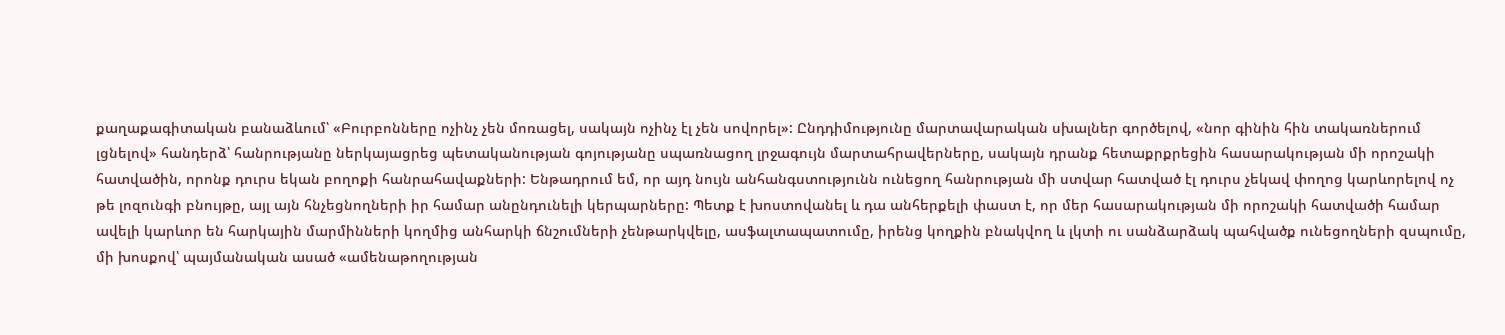քաղաքագիտական բանաձևում՝ «Բուրբոնները ոչինչ չեն մոռացել, սակայն ոչինչ էլ չեն սովորել»: Ընդդիմությունը մարտավարական սխալներ գործելով, «նոր գինին հին տակառներում լցնելով» հանդերձ՝ հանրությանը ներկայացրեց պետականության գոյությանը սպառնացող լրջագույն մարտահրավերները, սակայն դրանք հետաքրքրեցին հասարակության մի որոշակի հատվածին, որոնք դուրս եկան բողոքի հանրահավաքների: Ենթադրում եմ, որ այդ նույն անհանգստությունն ունեցող հանրության մի ստվար հատված էլ դուրս չեկավ փողոց կարևորելով ոչ թե լոզունգի բնույթը, այլ այն հնչեցնողների իր համար անընդունելի կերպարները: Պետք է խոստովանել և դա անհերքելի փաստ է, որ մեր հասարակության մի որոշակի հատվածի համար ավելի կարևոր են հարկային մարմինների կողմից անհարկի ճնշումների չենթարկվելը, ասֆալտապատումը, իրենց կողքին բնակվող և լկտի ու սանձարձակ պահվածք ունեցողների զսպումը, մի խոսքով՝ պայմանական ասած «ամենաթողության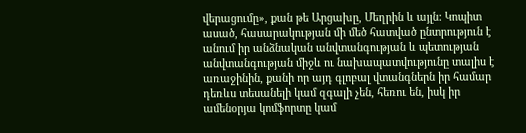վերացումը», քան թե Արցախը, Մեղրին և այլն: Կոպիտ ասած, հասարակության մի մեծ հատված ընտրություն է անում իր անձնական անվտանգության և պետության անվտանգության միջև ու նախապատվությունը տալիս է առաջինին, քանի որ այդ գլոբալ վտանգներն իր համար դեռևս տեսանելի կամ զգալի չեն, հեռու են, իսկ իր ամենօրյա կոմֆորտը կամ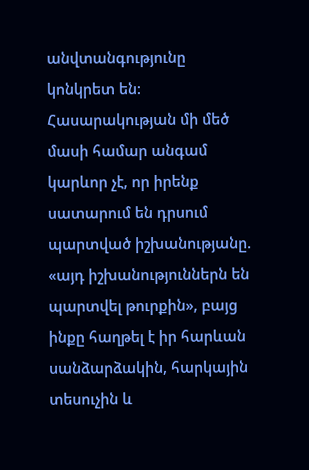անվտանգությունը կոնկրետ են: Հասարակության մի մեծ մասի համար անգամ կարևոր չէ, որ իրենք սատարում են դրսում պարտված իշխանությանը. «այդ իշխանություններն են պարտվել թուրքին», բայց ինքը հաղթել է իր հարևան սանձարձակին, հարկային տեսուչին և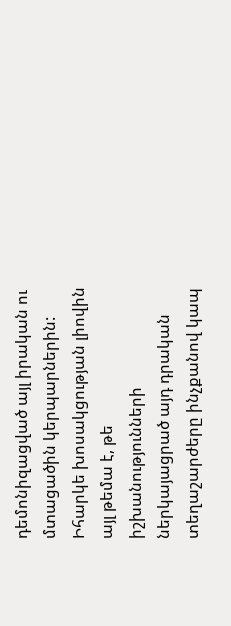դեմոնիզացված այլ իրական ու մտացածին կերպարներին: Իհարկե խոսակցության լիովին այլ թեմա է, թե իշխանությունների ներկայացրած այդ դրական տեղաշարժերը ինչքանով կապ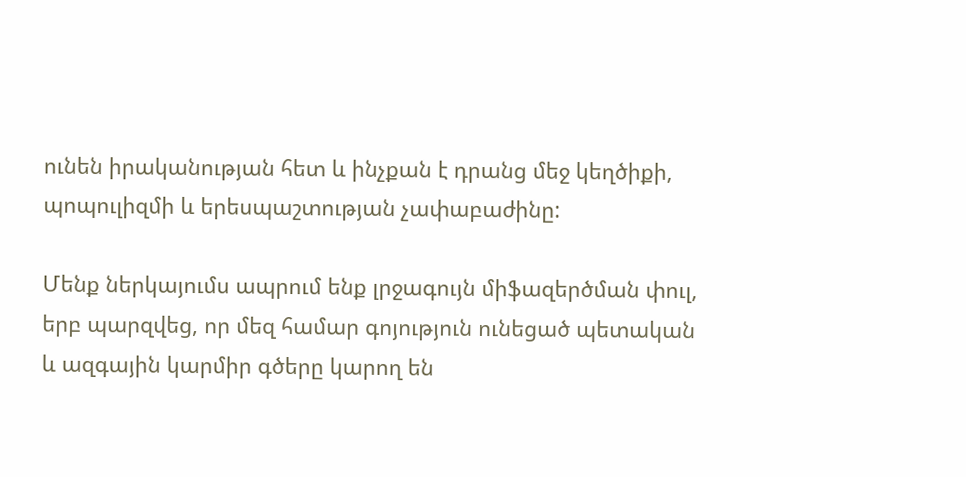ունեն իրականության հետ և ինչքան է դրանց մեջ կեղծիքի, պոպուլիզմի և երեսպաշտության չափաբաժինը:

Մենք ներկայումս ապրում ենք լրջագույն միֆազերծման փուլ, երբ պարզվեց, որ մեզ համար գոյություն ունեցած պետական և ազգային կարմիր գծերը կարող են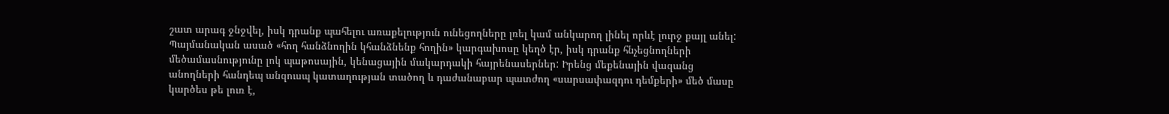շատ արագ ջնջվել, իսկ դրանք պահելու առաքելություն ունեցողները լռել կամ անկարող լինել որևէ լուրջ քայլ անել: Պայմանական ասած «հող հանձնողին կհանձնենք հողին» կարգախոսը կեղծ էր, իսկ դրանք հնչեցնողների մեծամասնությունը լոկ պաթոսային, կենացային մակարդակի հայրենասերներ: Իրենց մեքենային վազանց անողների հանդեպ անզուսպ կատաղության տածող և դաժանաբար պատժող «սարսափազդու դեմքերի» մեծ մասը կարծես թե լուռ է,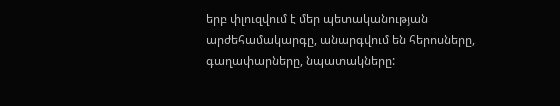երբ փլուզվում է մեր պետականության արժեհամակարգը, անարգվում են հերոսները, գաղափարները, նպատակները: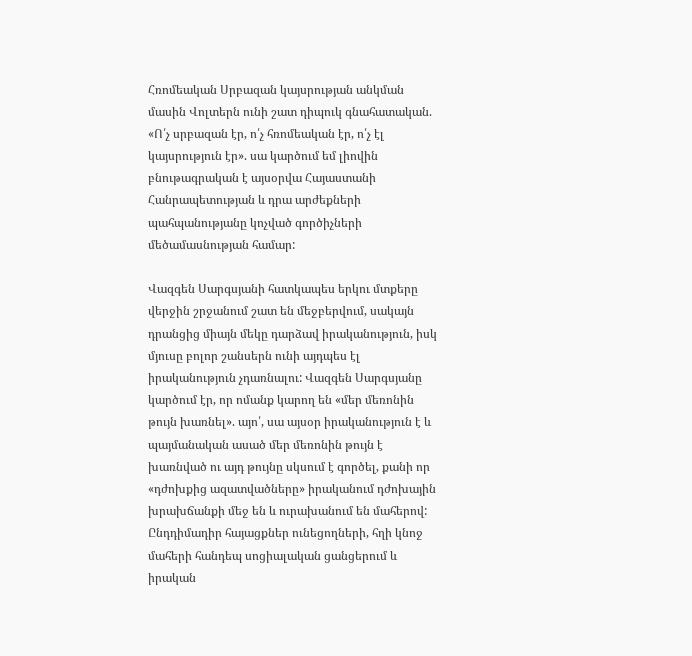Հռոմեական Սրբազան կայսրության անկման մասին Վոլտերն ունի շատ դիպուկ գնահատական. «Ո՛չ սրբազան էր, ո՛չ հռոմեական էր, ո՛չ էլ կայսրություն էր». սա կարծում եմ լիովին բնութագրական է այսօրվա Հայաստանի Հանրապետության և դրա արժեքների պահպանությանը կոչված գործիչների մեծամասնության համար:

Վազգեն Սարգսյանի հատկապես երկու մտքերը վերջին շրջանում շատ են մեջբերվում, սակայն դրանցից միայն մեկը դարձավ իրականություն, իսկ մյուսը բոլոր շանսերն ունի այդպես էլ իրականություն չդառնալու: Վազգեն Սարգսյանը կարծում էր, որ ոմանք կարող են «մեր մեռոնին թույն խառնել». այո՛, սա այսօր իրականություն է և պայմանական ասած մեր մեռոնին թույն է խառնված ու այդ թույնը սկսում է գործել, քանի որ «դժոխքից ազատվածները» իրականում դժոխային խրախճանքի մեջ են և ուրախանում են մահերով: Ընդդիմադիր հայացքներ ունեցողների, հղի կնոջ մահերի հանդեպ սոցիալական ցանցերում և իրական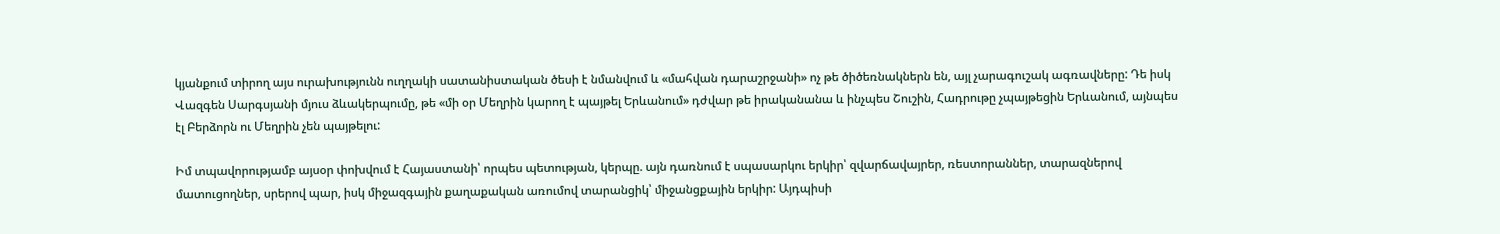կյանքում տիրող այս ուրախությունն ուղղակի սատանիստական ծեսի է նմանվում և «մահվան դարաշրջանի» ոչ թե ծիծեռնակներն են, այլ չարագուշակ ագռավները: Դե իսկ Վազգեն Սարգսյանի մյուս ձևակերպումը, թե «մի օր Մեղրին կարող է պայթել Երևանում» դժվար թե իրականանա և ինչպես Շուշին, Հադրութը չպայթեցին Երևանում, այնպես էլ Բերձորն ու Մեղրին չեն պայթելու:

Իմ տպավորությամբ այսօր փոխվում է Հայաստանի՝ որպես պետության, կերպը. այն դառնում է սպասարկու երկիր՝ զվարճավայրեր, ռեստորաններ, տարազներով մատուցողներ, սրերով պար, իսկ միջազգային քաղաքական առումով տարանցիկ՝ միջանցքային երկիր: Այդպիսի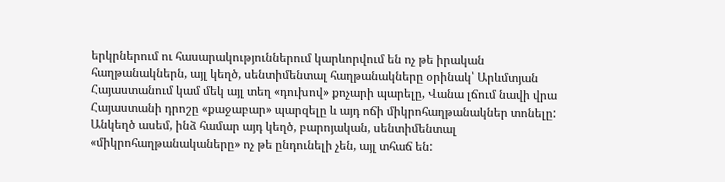երկրներում ու հասարակություններում կարևորվում են ոչ թե իրական հաղթանակներն, այլ կեղծ, սենտիմենտալ հաղթանակները օրինակ՝ Արևմտյան Հայաստանում կամ մեկ այլ տեղ «դուխով» քոչարի պարելը, Վանա լճում նավի վրա Հայաստանի դրոշը «քաջաբար» պարզելը և այդ ոճի միկրոհաղթանակներ տոնելը: Անկեղծ ասեմ, ինձ համար այդ կեղծ, բարոյական, սենտիմենտալ «միկրոհաղթանակաները» ոչ թե ընդունելի չեն, այլ տհաճ են: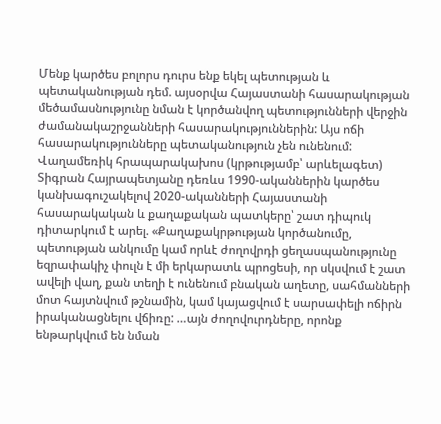Մենք կարծես բոլորս դուրս ենք եկել պետության և պետականության դեմ. այսօրվա Հայաստանի հասարակության մեծամասնությունը նման է կործանվող պետությունների վերջին ժամանակաշրջանների հասարակություններին: Այս ոճի հասարակությունները պետականություն չեն ունենում: Վաղամեռիկ հրապարակախոս (կրթությամբ՝ արևելագետ) Տիգրան Հայրապետյանը դեռևս 1990-ականներին կարծես կանխագուշակելով 2020-ականների Հայաստանի հասարակական և քաղաքական պատկերը՝ շատ դիպուկ դիտարկում է արել. «Քաղաքակրթության կործանումը, պետության անկումը կամ որևէ ժողովրդի ցեղասպանությունը եզրափակիչ փուլն է մի երկարատև պրոցեսի, որ սկսվում է շատ ավելի վաղ, քան տեղի է ունենում բնական աղետը, սահմանների մոտ հայտնվում թշնամին, կամ կայացվում է սարսափելի ոճիրն իրականացնելու վճիռը: …այն ժողովուրդները, որոնք ենթարկվում են նման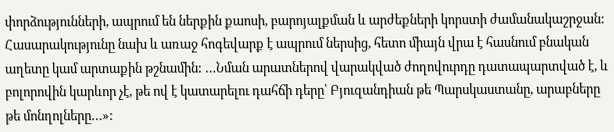փորձությունների, ապրում են ներքին քաոսի, բարոյալքման և արժեքների կորստի ժամանակաշրջան: Հասարակությունը նախ և առաջ հոգեվարք է ապրում ներսից, հետո միայն վրա է հասնում բնական աղետը կամ արտաքին թշնամին: …Նման արատներով վարակված ժողովուրդը դատապարտված է, և բոլորովին կարևոր չէ, թե ով է կատարելու դահճի դերը՝ Բյուզանդիան թե Պարսկաստանը, արաբները թե մոնղոլները…»: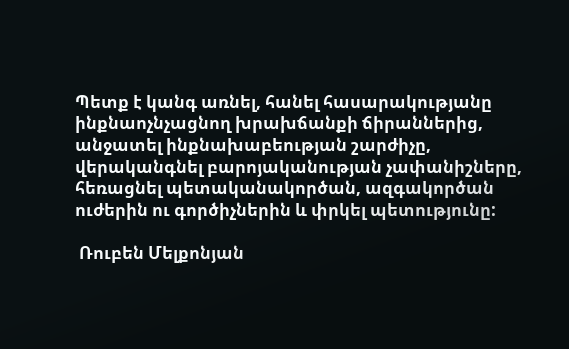Պետք է կանգ առնել, հանել հասարակությանը ինքնաոչնչացնող խրախճանքի ճիրաններից, անջատել ինքնախաբեության շարժիչը, վերականգնել բարոյականության չափանիշները, հեռացնել պետականակործան, ազգակործան ուժերին ու գործիչներին և փրկել պետությունը:

 Ռուբեն Մելքոնյան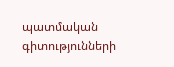պատմական գիտությունների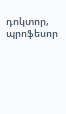դոկտոր, պրոֆեսոր